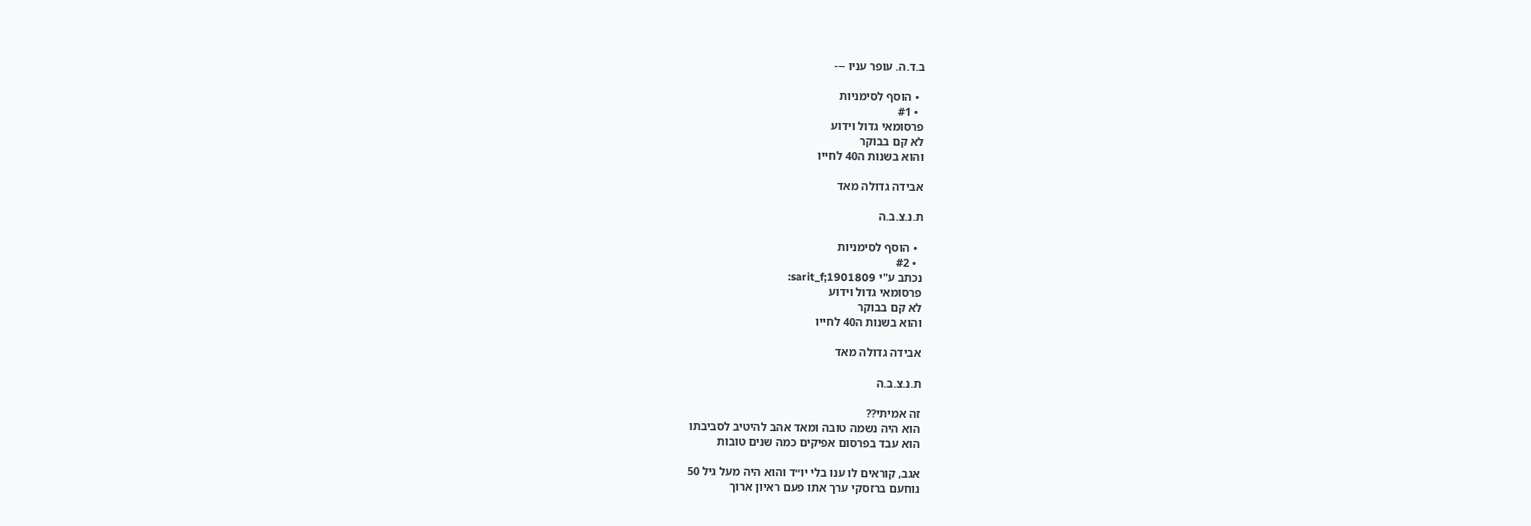ב.ד.ה. עופר עניו ---

  • הוסף לסימניות
  • #1
פרסומאי גדול וידוע
לא קם בבוקר
והוא בשנות ה40 לחייו

אבידה גדולה מאד

ת.נ.צ.ב.ה

  • הוסף לסימניות
  • #2
נכתב ע"י sarit_f;1901809:
פרסומאי גדול וידוע
לא קם בבוקר
והוא בשנות ה40 לחייו

אבידה גדולה מאד

ת.נ.צ.ב.ה

זה אמיתי??
הוא היה נשמה טובה ומאד אהב להיטיב לסביבתו
הוא עבד בפרסום אפיקים כמה שנים טובות

אגב, קוראים לו ענו בלי יו״ד והוא היה מעל גיל 50
נוחעם ברזסקי ערך אתו פעם ראיון ארוך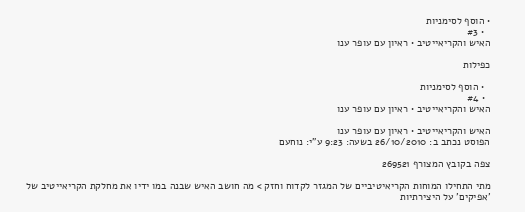• הוסף לסימניות
  • #3
האיש והקריאייטיב • ראיון עם עופר ענו

כפילות

  • הוסף לסימניות
  • #4
האיש והקריאייטיב • ראיון עם עופר ענו

האיש והקריאייטיב • ראיון עם עופר ענו
הפוסט נכתב ב: 26/10/2010 בשעה: 9:23 ע"י: נוחעם

צפה בקובץ המצורף 269521

מתי התחילו המוחות הקריאיטיביים של המגזר לקדוח וחזק > מה חושב האיש שבנה במו ידיו את מחלקת הקריאייטיב של 'אפיקים' על היצירתיות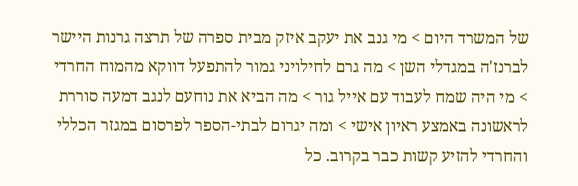של המשרד היום > מי גנב את יעקב איזק מבית ספרה של תרצה גרנות היישר לברנז'ה במגדלי השן > מה גרם לחילויני גמור להתפעל דווקא מהמוח החרדי > מי היה שמח לעבוד עם אייל גור > מה הביא את נוחעם לנגב דמעה סוררת לראשונה באמצע ראיון אישי > ומה יגרום לבתי-הספר לפרסום במגזר הכללי והחרדי להזיע קשות כבר בקרוב. כל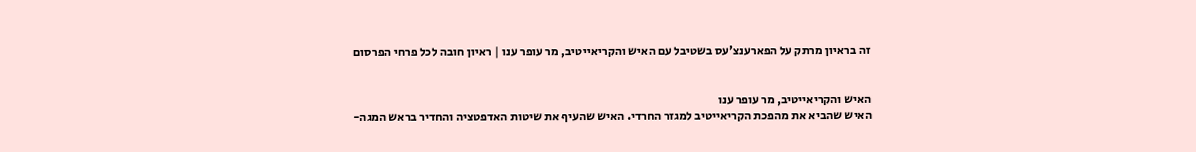זה בראיון מרתק על הפארענצ'עס בשטיבל עם האיש והקריאייטיב, מר עופר ענו | ראיון חובה לכל פרחי הפרסום


האיש והקריאייטיב, מר עופר ענו
האיש שהביא את מהפכת הקריאייטיב למגזר החרדי. האיש שהעיף את שיטות האדפטציה והחדיר בראש המגה-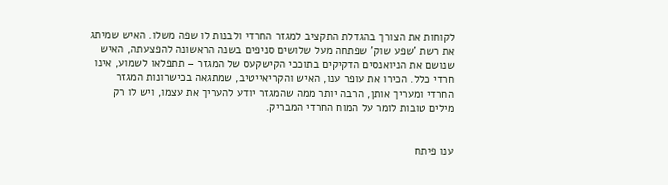לקוחות את הצורך בהגדלת התקציב למגזר החרדי ולבנות לו שפה משלו. האיש שמיתג את רשת 'שפע שוק' שפתחה מעל שלושים סניפים בשנה הראשונה להפצעתה, האיש שנושם את הניואנסים הדקיקים בתוככי הקישקעס של המגזר – תתפלאו לשמוע, אינו חרדי כלל. הכירו את עופר ענו, האיש והקריאייטיב, שמתגאה בכישרונות המגזר החרדי ומעריך אותן, הרבה יותר ממה שהמגזר יודע להעריך את עצמו, ויש לו רק מילים טובות לומר על המוח החרדי המבריק.


ענו פיתח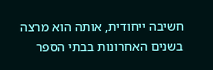חשיבה ייחודית, אותה הוא מרצה בשנים האחרונות בבתי הספר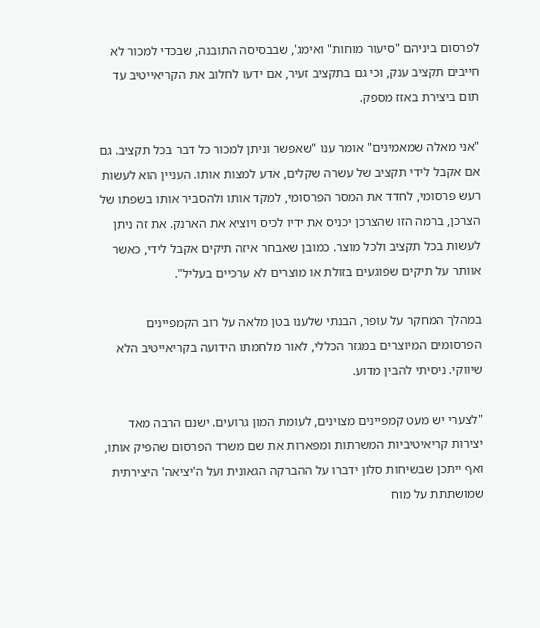לפרסום ביניהם "סיעור מוחות" ואימג', שבבסיסה התובנה, שבכדי למכור לא חייבים תקציב ענק, וכי גם בתקציב זעיר, אם ידעו לחלוב את הקריאייטיב עד תום ביצירת באזז מספק.

"אני מאלה שמאמינים" אומר ענו "שאפשר וניתן למכור כל דבר בכל תקציב. גם אם אקבל לידי תקציב של עשרה שקלים, אדע למצות אותו. העניין הוא לעשות רעש פרסומי, לחדד את המסר הפרסומי, למקד אותו ולהסביר אותו בשפתו של הצרכן, ברמה הזו שהצרכן יכניס את ידיו לכיס ויוציא את הארנק. את זה ניתן לעשות בכל תקציב ולכל מוצר. כמובן שאבחר איזה תיקים אקבל לידי, כאשר אוותר על תיקים שפוגעים בזולת או מוצרים לא ערכיים בעליל".

במהלך המחקר על עופר, הבנתי שלענו בטן מלאה על רוב הקמפיינים הפרסומים המיוצרים במגזר הכללי, לאור מלחמתו הידועה בקריאייטיב הלא שיווקי. ניסיתי להבין מדוע.

"לצערי יש מעט קמפיינים מצוינים, לעומת המון גרועים. ישנם הרבה מאד יצירות קריאיטיביות המשרתות ומפארות את שם משרד הפרסום שהפיק אותו, ואף ייתכן שבשיחות סלון ידברו על ההברקה הגאונית ועל ה'יציאה' היצירתית שמושתתת על מוח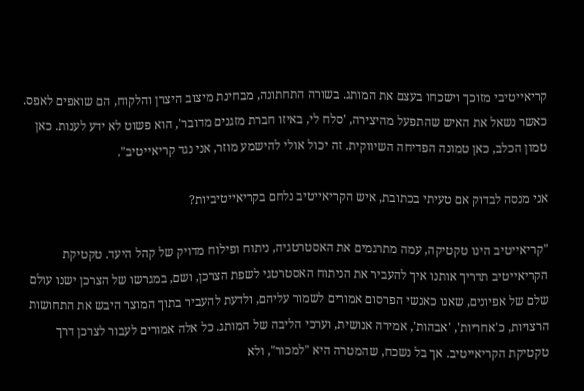קריאייטיבי מזוכך וישכחו בעצם את המותג. בשורה התחתונה, מבחינת מיצוב היצרן והלקוח, הם שואפים לאפס. כאשר נשאל את האיש שהתפעל מהיצירה, 'סלח לי, באיזו חברת מזגנים מדובר', הוא פשוט לא ידע לענות. כאן טמון הכלב, כאן טמונה הפדיחה השיווקית. זה יכול אולי להישמע מוזר, אני נגד קריאייטיב".

אני מנסה לבדוק אם טעיתי בכתובת, איש הקריאייטיב נלחם בקריאייטיביות?

"קריאייטיב הינו טקטיקה, עמה מתרגמים את האסטרטגיה, ניתוח ופילוח מדויק של קהל היעד. טקטיקת הקריאייטיב תדריך אותנו איך להעביר את הניתוח האסטרטגי לשפת הצרכן, ושם, במגרשו של הצרכן ישנו עולם שלם של אפיונים, שאנו כאנשי הפרסום אמורים לשמור עליהם, ולדעת להעביר בתוך המוצר היבש את התחושות הרצויות, כ'אחריות', 'אבהות', אמירה אנושית, וערכי הליבה של המותג. כל אלה אמורים לעבור לצרכן דרך טקטיקת הקריאייטיב. אך בל נשכח, שהמטרה היא "למכור", ולא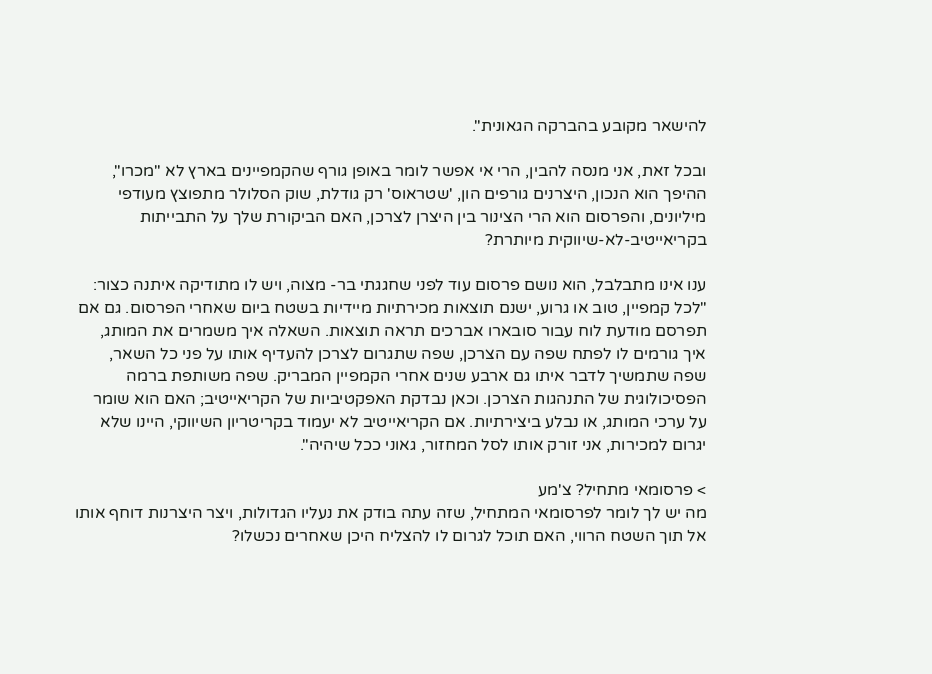להישאר מקובע בהברקה הגאונית".

ובכל זאת, אני מנסה להבין, הרי אי אפשר לומר באופן גורף שהקמפיינים בארץ לא "מכרו", ההיפך הוא הנכון, היצרנים גורפים הון, 'שטראוס' רק גודלת, שוק הסלולר מתפוצץ מעודפי מיליונים, והפרסום הוא הרי הצינור בין היצרן לצרכן, האם הביקורת שלך על התבייתות בקריאייטיב-לא-שיווקית מיותרת?

ענו אינו מתבלבל, הוא נושם פרסום עוד לפני שחגגתי בר- מצוה, ויש לו מתודיקה איתנה כצור: "לכל קמפיין, טוב או גרוע, ישנם תוצאות מכירתיות מיידיות בשטח ביום שאחרי הפרסום. גם אם תפרסם מודעת לוח עבור סובארו אברכים תראה תוצאות. השאלה איך משמרים את המותג, איך גורמים לו לפתח שפה עם הצרכן, שפה שתגרום לצרכן להעדיף אותו על פני כל השאר, שפה שתמשיך לדבר איתו גם ארבע שנים אחרי הקמפיין המבריק. שפה משותפת ברמה הפסיכולוגית של התנהגות הצרכן. וכאן נבדקת האפקטיביות של הקריאייטיב; האם הוא שומר על ערכי המותג, או נבלע ביצירתיות. אם הקריאייטיב לא יעמוד בקריטריון השיווקי, היינו שלא יגרום למכירות, אני זורק אותו לסל המחזור, גאוני ככל שיהיה".

> פרסומאי מתחיל? צ'מע
מה יש לך לומר לפרסומאי המתחיל, שזה עתה בודק את נעליו הגדולות, ויצר היצרנות דוחף אותו אל תוך השטח הרווי, האם תוכל לגרום לו להצליח היכן שאחרים נכשלו?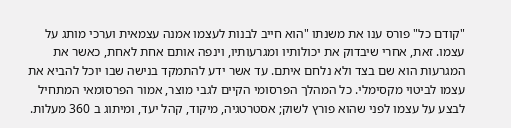"קודם כל" פורס ענו את משנתו "הוא חייב לבנות לעצמו אמנה עצמאית וערכי מותג על עצמו. זאת, אחרי שיבדוק את יכולותיו ומגרעותיו, וינפה אותם אחת לאחת, כאשר את המגרעות הוא שם בצד ולא נלחם איתם. עד אשר ידע להתמקד בנישה שבו יוכל להביא את עצמו לביטוי מקסימלי. כל המהלך הפרסומי הקיים לגבי מוצר, אמור הפרסומאי המתחיל לבצע על עצמו לפני שהוא פורץ לשוק; אסטרטגיה, מיקוד, קהל יעד, ומיתוג ב 360 מעלות.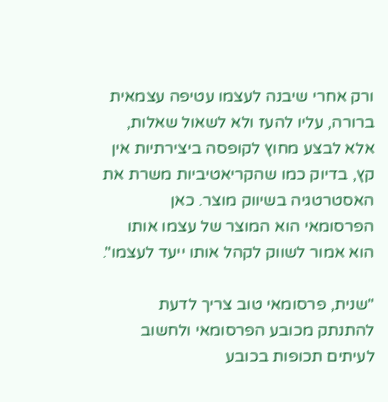ורק אחרי שיבנה לעצמו עטיפה עצמאית ברורה, עליו להעז ולא לשאול שאלות, אלא לבצע מחוץ לקופסה ביצירתיות אין קץ, בדיוק כמו שהקריאטיביות משרת את האסטרטגיה בשיווק מוצר. כאן הפרסומאי הוא המוצר של עצמו אותו הוא אמור לשווק לקהל אותו ייעד לעצמו".

"שנית, פרסומאי טוב צריך לדעת להתנתק מכובע הפרסומאי ולחשוב לעיתים תכופות בכובע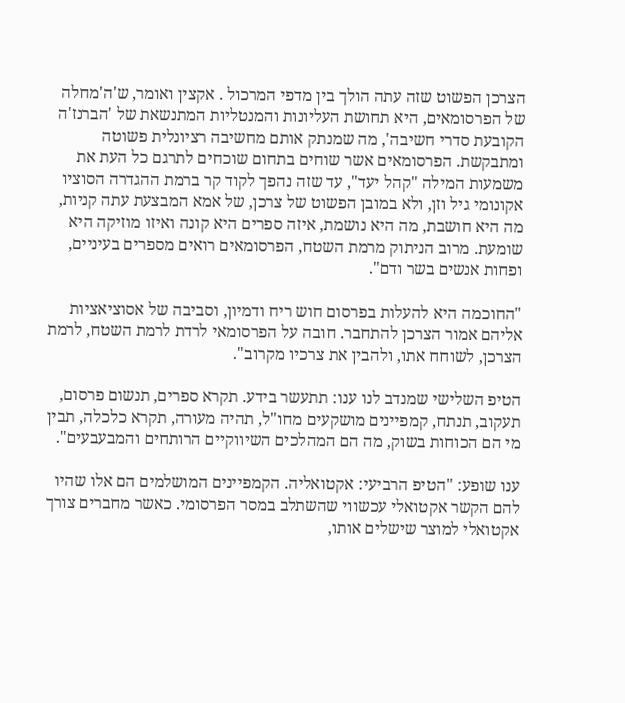הצרכן הפשוט שזה עתה הולך בין מדפי המרכול . אקצין ואומר, ש'ה'מחלה של הפרסומאים, היא תחושת העליונות והמנטליות המתנשאת של 'הברנז'ה הקובעת סדרי חשיבה', מה שמנתק אותם מחשיבה רציונלית פשוטה ומתבקשת. הפרסומאים אשר שוחים בתחום שוכחים לתרגם כל העת את משמעות המילה "קהל יעד", עד שזה נהפך לקוד קר ברמת ההגדרה הסוציו אקונומי גיל וזן, ולא במובן הפשוט של צרכן, של אמא המבצעת עתה קניות, מה היא חושבת, מה היא נושמת, איזה ספרים היא קונה ואיזו מוזיקה היא שומעת. מרוב הניתוק מרמת השטח, הפרסומאים רואים מספרים בעיניים, ופחות אנשים בשר ודם".

"החוכמה היא להעלות בפרסום חוש ריח ודמיון, וסביבה של אסוציאציות אליהם אמור הצרכן להתחבר. חובה על הפרסומאי לרדת לרמת השטח, לרמת הצרכן, לשוחח אתו, ולהבין את צרכיו מקרוב".

הטיפ השלישי שמנדב לנו ענו: תתעשר בידע. תקרא ספרים, תנשום פרסום, תעקוב, תנתח, קמפיינים מושקעים מחו"ל, תהיה מעורה, תקרא כלכלה, תבין מי הם הכוחות בשוק, מה הם המהלכים השיווקיים הרותחים והמבעבעים".

ענו שופע: "הטיפ הרביעי: אקטואליה. הקמפיינים המושלמים הם אלו שהיו להם הקשר אקטואלי עכשווי שהשתלב במסר הפרסומי. כאשר מחברים צורך אקטואלי למוצר שישלים אותו,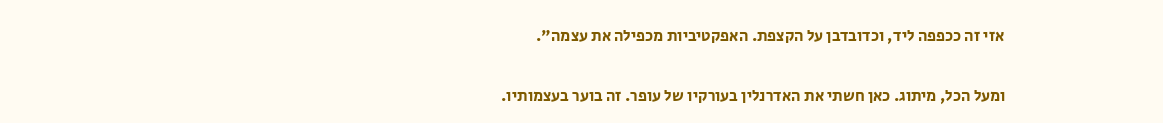אזי זה ככפפה ליד, וכדובדבן על הקצפת. האפקטיביות מכפילה את עצמה".

ומעל הכל, מיתוג. כאן חשתי את האדרנלין בעורקיו של עופר. זה בוער בעצמותיו.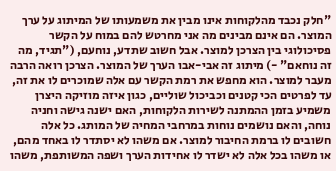"חלק נכבד מהלקוחות אינו מבין את משמעותו של המיתוג על ערך המוצר. הם אינם מבינים מה אני מחרטש להם במוח על הקשר פסיכולוגי בין הצרכן למוצר. אבל חשוב שתדע, נוחעם, ("תגיד, מה זה נוחאם" -) מיתוג זה אבי-אבו הערך של המוצר. הצרכן רואה הרבה מעבר למוצר. הוא מחפש את רמת הקשר עם אלה שמוכרים לו את זה, עד לפרטים הכי קטנים וכביכול שוליים, כגון איזה מוזיקה היצרן משמיע בזמן ההמתנה לשירות הלקוחות, האם ישנה גישה וחניה נוחה, והאם נושמים נוחות במרחבי המחיה של המותג. כל אלה חשובים לו ברמת החיבור למוצר. אם משהו לא יסתדר לו באחד מהם, או משהו בכל אלה לא ישדר לו אחידות הערך ושפה המשותפת, משהו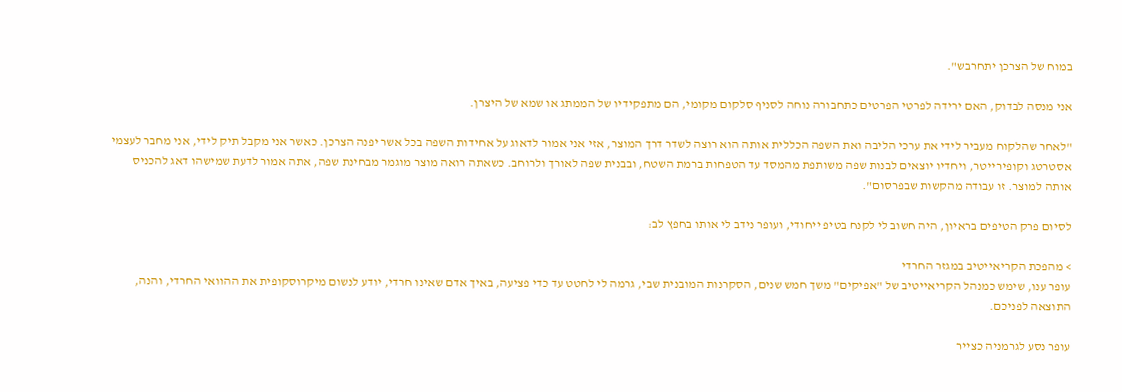במוח של הצרכן יתחרבש".

אני מנסה לבדוק, האם ירידה לפרטי הפרטים כתחבורה נוחה לסניף סלקום מקומי, הם מתפקידיו של הממתג או שמא של היצרן.

"לאחר שהלקוח מעביר לידי את ערכי הליבה ואת השפה הכללית אותה הוא רוצה לשדר דרך המוצר, אזי אני אמור לדאוג על אחידות השפה בכל אשר יפנה הצרכן. כאשר אני מקבל תיק לידי, אני מחבר לעצמי אסטרטג וקופירייטר, ויחדיו יוצאים לבנות שפה משותפת מהמסד עד הטפחות ברמת השטח, ובבנית שפה לאורך ולרוחב. כשאתה רואה מוצר מוגמר מבחינת שפה, אתה אמור לדעת שמישהו דאג להכניס אותה למוצר. זו עבודה מהקשות שבפרסום".

לסיום פרק הטיפים בראיון, היה חשוב לי לקנח בטיפ ייחודי, ועופר נידב לי אותו בחפץ לב:

> מהפכת הקריאייטיב במגזר החרדי
עופר ענו, שימש כמנהל הקריאייטיב של "אפיקים" משך חמש שנים, הסקרנות המובנית שבי, גרמה לי לחטט עד כדי פציעה, באיך אדם שאינו חרדי, יודע לנשום מיקרוסקופית את ההוואי החרדי, והנה, התוצאה לפניכם.

עופר נסע לגרמניה כצייר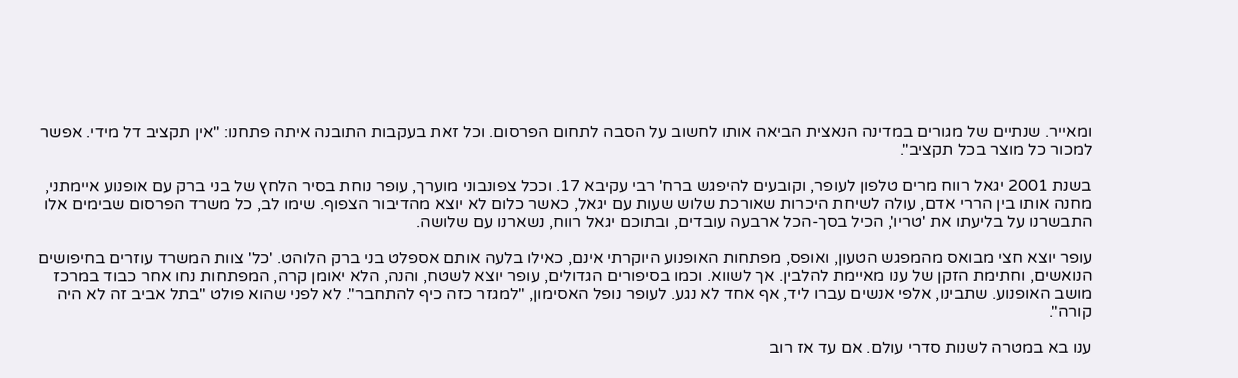ומאייר. שנתיים של מגורים במדינה הנאצית הביאה אותו לחשוב על הסבה לתחום הפרסום. וכל זאת בעקבות התובנה איתה פתחנו: "אין תקציב דל מידי. אפשר למכור כל מוצר בכל תקציב".

בשנת 2001 יגאל רווח מרים טלפון לעופר, וקובעים להיפגש ברח' רבי עקיבא 17. וככל צפונבוני מוערך, עופר נוחת בסיר הלחץ של בני ברק עם אופנוע איימתני, מחנה אותו בין הררי אדם, עולה לשיחת היכרות שאורכת שלוש שעות עם יגאל, כאשר כלום לא יוצא מהדיבור הצפוף. שימו לב, כל משרד הפרסום שבימים אלו התבשרנו על בליעתו את 'טריו', הכיל בסך-הכל ארבעה עובדים, ובתוכם יגאל רווח, נשארנו עם שלושה.

עופר יוצא חצי מבואס מהמפגש הטעון, ואופס, מפתחות האופנוע היוקרתי אינם, כאילו בלעה אותם אספלט בני ברק הלוהט. 'כל' צוות המשרד עוזרים בחיפושים הנואשים, וחתימת הזקן של ענו מאיימת להלבין. אך לשווא. וכמו בסיפורים הגדולים, עופר יוצא לשטח, והנה, הלא יאומן קרה, המפתחות נחו אחר כבוד במרכז מושב האופנוע. שתבינו, אלפי אנשים עברו ליד, אף אחד לא נגע. לעופר נופל האסימון, "למגזר כזה כיף להתחבר". לא לפני שהוא פולט "בתל אביב זה לא היה קורה".

ענו בא במטרה לשנות סדרי עולם. אם עד אז רוב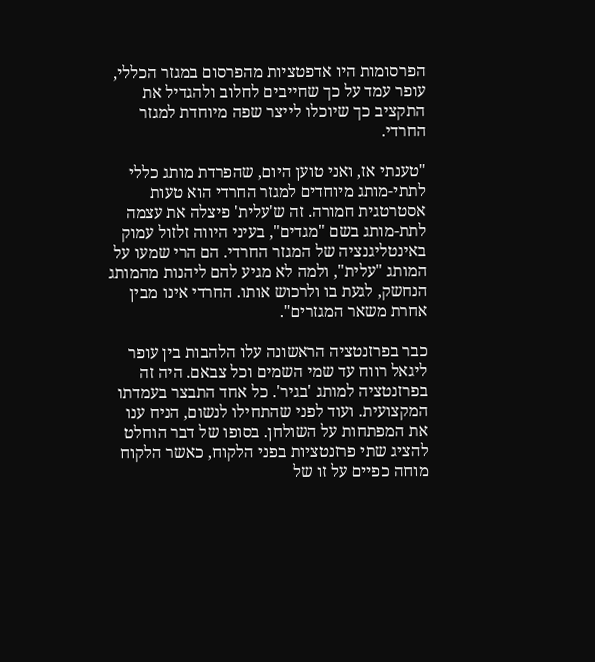הפרסומות היו אדפטציות מהפרסום במגזר הכללי, עופר עמד על כך שחייבים לחלוב ולהגדיל את התקציב כך שיוכלו לייצר שפה מיוחדת למגזר החרדי.

"טענתי אז, ואני טוען היום, שהפרדת מותג כללי לתתי-מותג מיוחדים למגזר החרדי הוא טעות אסטרטגית חמורה. זה ש'עלית' פיצלה את עצמה לתת-מותג בשם "מגדים", בעיני היווה זלזול עמוק באינטליגנציה של המגזר החרדי. הם הרי שמעו על המותג "עלית", ולמה לא מגיע להם ליהנות מהמותג הנחשק, לגעת בו ולרכוש אותו. החרדי אינו מבין אחרת משאר המגזרים".

כבר בפרזנטציה הראשונה עלו הלהבות בין עופר ליגאל רווח עד שמי השמים וכל צבאם. היה זה בפרזנטציה למותג 'בגיר'. כל אחד התבצר בעמדתו המקצועית. ועוד לפני שהתחילו לנשום, הניח ענו את המפתחות על השולחן. בסופו של דבר הוחלט להציג שתי פרזנטציות בפני הלקוח, כאשר הלקוח מוחה כפיים על זו של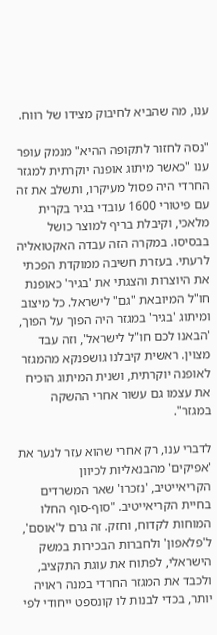ענו, מה שהביא לחיבוק מצידו של רווח.

"נסה לחזור לתקופה ההיא" מנמק עופר ענו "כאשר מיתוג אופנה יוקרתית למגזר החרדי היה פסול מעיקרו, ותשלב את זה עם פיטורי 1600 עובדי בגיר בקרית מלאכי, וקיבלת בריף למוצר כושל בבסיסו. במקרה הזה עבדה האקטואליה לרעתי. בעזרת חשיבה ממוקדת הפכתי את היוצרות והצגתי את 'בגיר' כאופנת חו"ל המיובאת "גם" לישראל. כל מיצוב ומיתוג 'בגיר' במגזר היה הפוך על הפוך, 'הבאנו לכם חו"ל לישראל', וזה עבד מצוין. ראשית קיבלנו גושפנקא מהמגזר לאופנה יוקרתית, ושנית המיתוג הוכיח את עצמו גם עשור אחרי ההשקה במגזר".

לדברי ענו, רק אחרי שהוא עזר לנער את 'אפיקים' מהבנאליות לכיוון הקריאייטיב, 'נזכרו' שאר המשרדים בחיית הקריאייטיב. "סוף-סוף החלו המוחות לקדוח, וחזק. זה גרם ל'אוסם', ל'פלאפון' ולחברות הבכירות במשק הישראלי, לפתוח את עוגת התקציב, ולכבד את המגזר החרדי במנה ראויה יותר, בכדי לבנות לו קונספט ייחודי לפי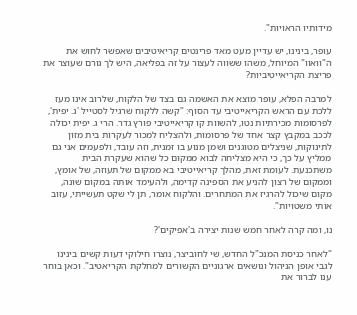מידותיו הראויות".

עופר, בינינו, יש עדיין מעט מאד פרינטים קריאיטיבים שאפשר לחוש את ה"וואוו" המיוחל, משהו ששווה לעצור על זה בפליאה, היש לך גורם שעוצר את פריצת הקריאייטיביות?

למרבה הפלא, עופר מוצא את האשמה גם בצד של הלקוח, שלרוב אינו מעז ללכת עם הראש הקריאייטיבי עד הסוף: "קשה ללקוח שרגיל לסטייל 'ג. יפית', לפרסומות מכירתיות נטו, להשוות קו קריאייטיבי פורץ גדר. הרי ג. יפית יכולה לככב במקבץ קצר אחד של פרסומות, ולהצליח למכור לעקרות בית מזון לתינוקות, שניצלים מטוגנים ושמן מנוע בו זמנית, וזה עובד, ולפעמים אני גם ממליץ על כך, כי היא מצליחה לבוא ממקום כל שהוא שעקרת הבית משתכנעת. לעומת זאת, מהלך קריאייטיבי בא ממקום של תעוזה, של אומץ, וממקום של רצון להניע את הספינה קדימה, ולהעימד אותה במקום שונה, מקום שיכול להרגיז את המתחרים. והלקוח אומר, תן לי שקט תעשייתי, עזוב אותי משטויות".

נו, ומה קרה לאחר חמש שנות יצירה ב'אפיקים'?

"לאחר כניסת המנכ"ל החדש, שי לחוביצר, נוצרו חילוקי דעות קשים בינינו לגבי אופן הניהול ונושאים ארגוניים הקשורים למחלקת הקריאטיב". וכאן בוחר ענו לברור את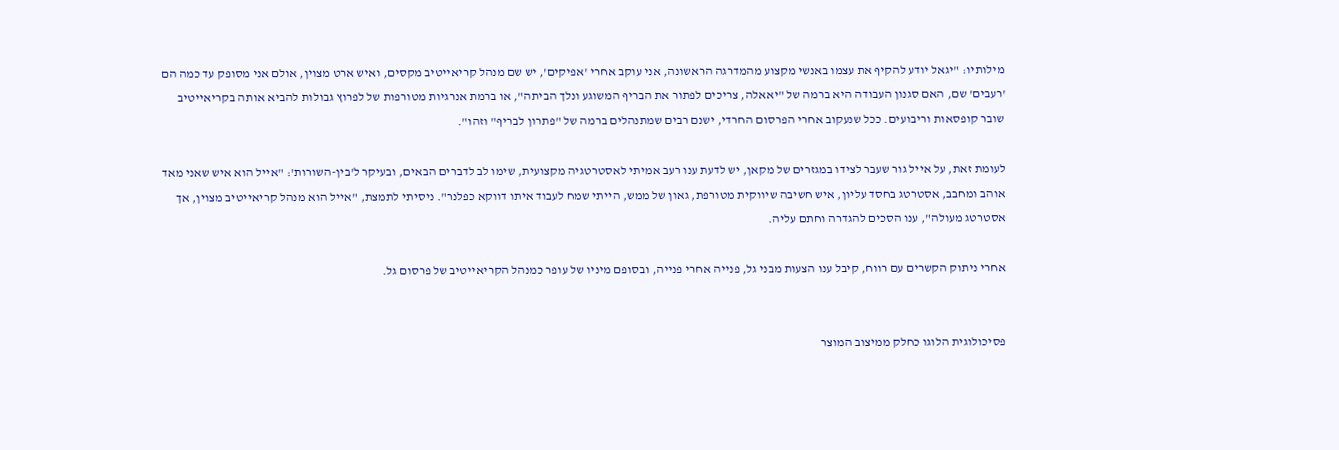מילותיו: "יגאל יודע להקיף את עצמו באנשי מקצוע מהמדרגה הראשונה, אני עוקב אחרי 'אפיקים', יש שם מנהל קריאייטיב מקסים, ואיש ארט מצוין, אולם אני מסופק עד כמה הם 'רעבים' שם, האם סגנון העבודה היא ברמה של "יאאלה, צריכים לפתור את הבריף המשוגע ונלך הביתה", או ברמת אנרגיות מטורפות של לפרוץ גבולות להביא אותה בקריאייטיב שובר קופסאות וריבועים. ככל שנעקוב אחרי הפרסום החרדי, ישנם רבים שמתנהלים ברמה של "פתרון לבריף" וזהו".

לעומת זאת, על אייל גור שעבר לצידו במגזרים של מקאן, יש לדעת ענו רעב אמיתי לאסטרטגיה מקצועית, שימו לב לדברים הבאים, ובעיקר ל'בין-השורות': "אייל הוא איש שאני מאד אוהב ומחבב, אסטרטג בחסד עליון, איש חשיבה שיווקית מטורפת, גאון של ממש, הייתי שמח לעבוד איתו דווקא כפלנר". ניסיתי לתמצת, "אייל הוא מנהל קריאייטיב מצוין, אך אסטרטג מעולה", ענו הסכים להגדרה וחתם עליה.

אחרי ניתוק הקשרים עם רווח, קיבל ענו הצעות מבני גל, פנייה אחרי פנייה, ובסופם מיניו של עופר כמנהל הקריאייטיב של פרסום גל.


פסיכולוגית הלוגו כחלק ממיצוב המוצר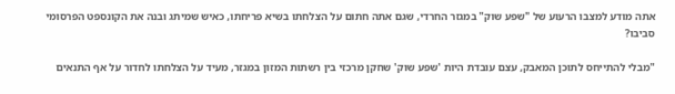אתה מודע למצבו הרעוע של "שפע שוק" במגזר החרדי, שגם אתה חתום על הצלחתו בשיא פריחתו, כאיש שמיתג ובנה את הקונספט הפרסומי סביבו?

"מבלי להתייחס לתוכן המאבק, עצם עובדת היות 'שפע שוק' שחקן מרכזי בין רשתות המזון במגזר, מעיד על הצלחתו לחדור על אף התנאים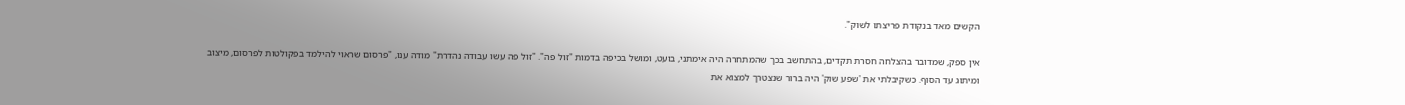הקשים מאד בנקודת פריצתו לשוק".

אין ספק, שמדובר בהצלחה חסרת תקדים, בהתחשב בכך שהמתחרה היה אימתני, בועט, ומושל בכיפה בדמות "זול פה". "זול פה עשו עבודה נהדרת" מודה ענו, "פרסום שראוי להילמד בפקולטות לפרסום, מיצוב ומיתוג עד הסוף. כשקיבלתי את 'שפע שוק' היה ברור שנצטרך למצוא את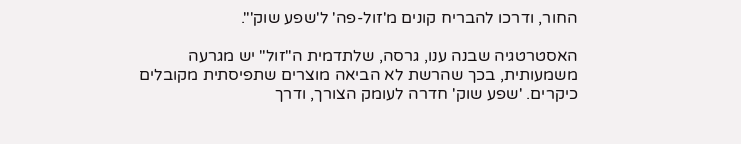החור, ודרכו להבריח קונים מ'זול-פה' ל'שפע שוק'".

האסטרטגיה שבנה ענו, גרסה, שלתדמית ה"זול" יש מגרעה משמעותית, בכך שהרשת לא הביאה מוצרים שתפיסתית מקובלים כיקרים. 'שפע שוק' חדרה לעומק הצורך, ודרך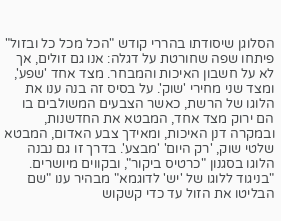הסלוגן שיסודתו בהררי קודש "הכל מכל כל ובזול" פיתחו שפה שחורטת על דגלה: אנו גם זולים, אך לא על חשבון האיכות והמבחר. מצד אחד 'שפע', ומצד שני מחירי 'שוק'. על בסיס זה בנה ענו את הלוגו של הרשת, כאשר הצבעים המשולבים בו הם ירוק מצד אחד, המבטא את החדשנות, ובמקרה דנן האיכות, ומאידך צבע האדום, המבטא שלטי שוק, 'רק היום' 'מבצע'. בדרך זו גם נבנה הלוגו בסגנון "כרטיס ביקור", ובקווים מיושרים. "בניגוד ללוגו של 'יש' לדוגמא" מבהיר ענו "שם הבליטו את הזול עד כדי קשקוש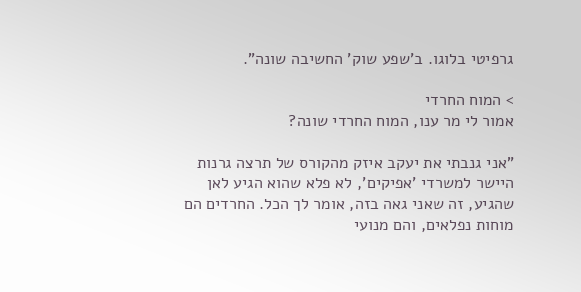גרפיטי בלוגו. ב'שפע שוק' החשיבה שונה".

> המוח החרדי
אמור לי מר ענו, המוח החרדי שונה?

"אני גנבתי את יעקב איזק מהקורס של תרצה גרנות היישר למשרדי 'אפיקים', לא פלא שהוא הגיע לאן שהגיע, זה שאני גאה בזה, אומר לך הכל. החרדים הם מוחות נפלאים, והם מנועי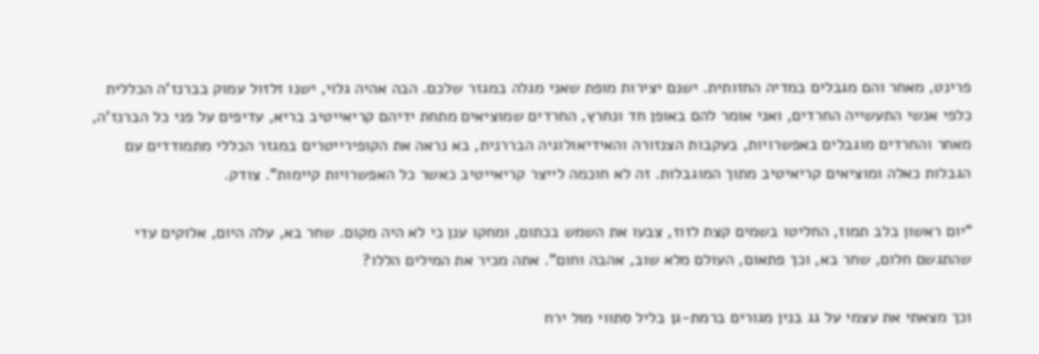פרינט, מאחר והם מגבלים במדיה החזותית. ישנם יצירות מופת שאני מגלה במגזר שלכם. הבה אהיה גלוי, ישנו זלזול עמוק בברנז'ה הכללית כלפי אנשי התעשייה החרדים, ואני אומר להם באופן חד ונחרץ, החרדים שמוציאים מתחת ידיהם קריאייטיב בריא, עדיפים על פני כל הברנז'ה, מאחר והחרדים מוגבלים באפשרויות, בעקבות הצנזורה והאידיאולוגיה הבררנית, בא נראה את הקופירייטרים במגזר הכללי מתמודדים עם הגבלות כאלה ומוציאים קריאיטיב מתוך המוגבלות. זה לא חוכמה לייצר קריאייטיב כאשר כל האפשרויות קיימות". צודק.

"יום ראשון בלב תמוז, החליטו בשמים קצת לזוז, צבעו את השמש בכתום, ומחקו ענן כי לא היה מקום. שחר בא, עלה היום, אלוקים עדי שהתגשם חלום, שחר בא, וכך פתאום, העולם מלא שוב, אהבה וחום". אתה מכיר את המילים הללו?

וכך מצאתי את עצמי על גג בנין מגורים ברמת-גן בליל סתווי מול ירח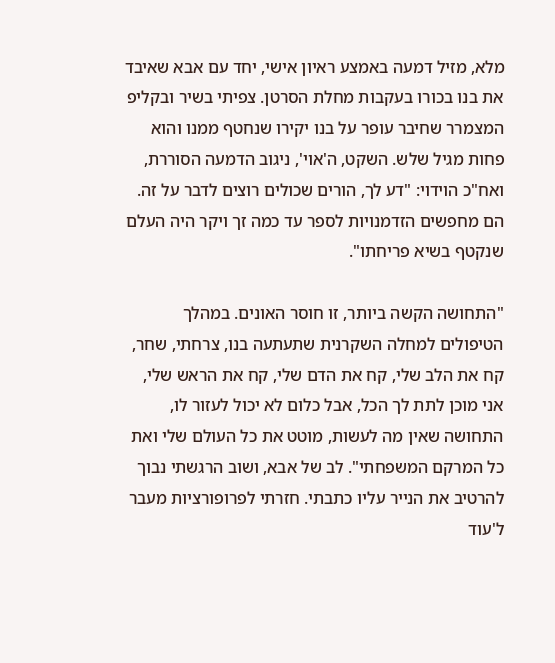מלא, מזיל דמעה באמצע ראיון אישי, יחד עם אבא שאיבד את בנו בכורו בעקבות מחלת הסרטן. צפיתי בשיר ובקליפ המצמרר שחיבר עופר על בנו יקירו שנחטף ממנו והוא פחות מגיל שלש. השקט, ה'אוי', ניגוב הדמעה הסוררת, ואח"כ הוידוי: "דע לך, הורים שכולים רוצים לדבר על זה. הם מחפשים הזדמנויות לספר עד כמה זך ויקר היה העלם שנקטף בשיא פריחתו".

"התחושה הקשה ביותר, זו חוסר האונים. במהלך הטיפולים למחלה השקרנית שתעתעה בנו, צרחתי, שחר, קח את הלב שלי, קח את הדם שלי, קח את הראש שלי, אני מוכן לתת לך הכל, אבל כלום לא יכול לעזור לו, התחושה שאין מה לעשות, מוטט את כל העולם שלי ואת כל המרקם המשפחתי". לב של אבא, ושוב הרגשתי נבוך להרטיב את הנייר עליו כתבתי. חזרתי לפרופורציות מעבר ל'עוד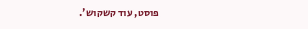פוסט, עוד קשקוש'.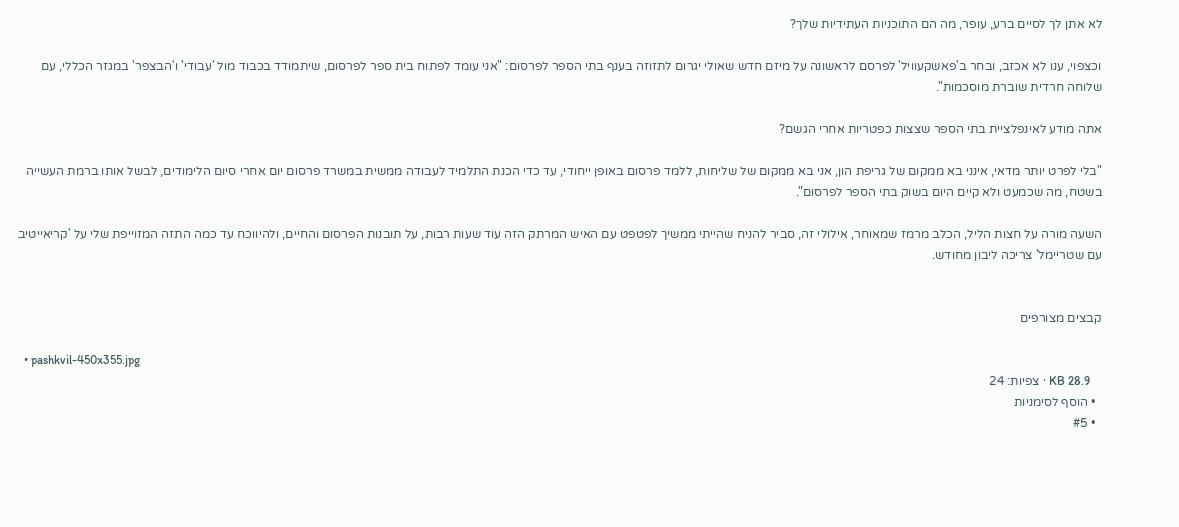לא אתן לך לסיים ברע, עופר, מה הם התוכניות העתידיות שלך?

וכצפוי, ענו לא אכזב, ובחר ב'פאשקעוויל' לפרסם לראשונה על מיזם חדש שאולי יגרום לתזוזה בענף בתי הספר לפרסום: "אני עומד לפתוח בית ספר לפרסום, שיתמודד בכבוד מול 'עבודי' ו'הבצפר' במגזר הכללי, עם שלוחה חרדית שוברת מוסכמות".

אתה מודע לאינפלציית בתי הספר שצצות כפטריות אחרי הגשם?

"בלי לפרט יותר מדאי, אינני בא ממקום של גריפת הון, אני בא ממקום של שליחות, ללמד פרסום באופן ייחודי, עד כדי הכנת התלמיד לעבודה ממשית במשרד פרסום יום אחרי סיום הלימודים, לבשל אותו ברמת העשייה בשטח, מה שכמעט ולא קיים היום בשוק בתי הספר לפרסום".

השעה מורה על חצות הליל, הכלב מרמז שמאוחר, אילולי זה, סביר להניח שהייתי ממשיך לפטפט עם האיש המרתק הזה עוד שעות רבות, על תובנות הפרסום והחיים, ולהיווכח עד כמה התזה המזוייפת שלי על 'קריאייטיב עם שטריימל' צריכה ליבון מחודש.


קבצים מצורפים

  • pashkvil-450x355.jpg
    KB 28.9 · צפיות: 24
  • הוסף לסימניות
  • #5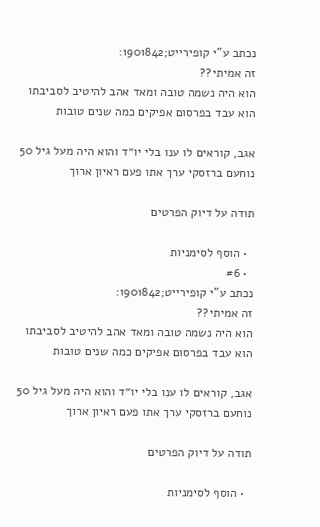נכתב ע"י קופירייט;1901842:
זה אמיתי??
הוא היה נשמה טובה ומאד אהב להיטיב לסביבתו
הוא עבד בפרסום אפיקים כמה שנים טובות

אגב, קוראים לו ענו בלי יו״ד והוא היה מעל גיל 50
נוחעם ברזסקי ערך אתו פעם ראיון ארוך

תודה על דיוק הפרטים

  • הוסף לסימניות
  • #6
נכתב ע"י קופירייט;1901842:
זה אמיתי??
הוא היה נשמה טובה ומאד אהב להיטיב לסביבתו
הוא עבד בפרסום אפיקים כמה שנים טובות

אגב, קוראים לו ענו בלי יו״ד והוא היה מעל גיל 50
נוחעם ברזסקי ערך אתו פעם ראיון ארוך

תודה על דיוק הפרטים

  • הוסף לסימניות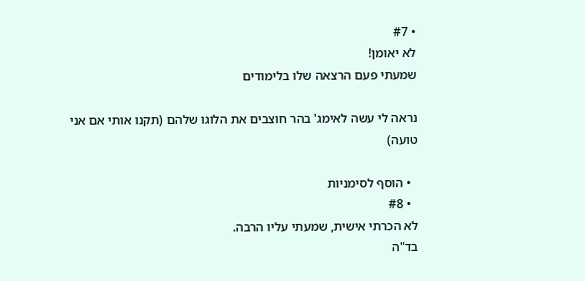• #7
לא יאומן!
שמעתי פעם הרצאה שלו בלימודים

נראה לי עשה לאימג' בהר חוצבים את הלוגו שלהם (תקנו אותי אם אני טועה)

  • הוסף לסימניות
  • #8
לא הכרתי אישית, שמעתי עליו הרבה.
בד"ה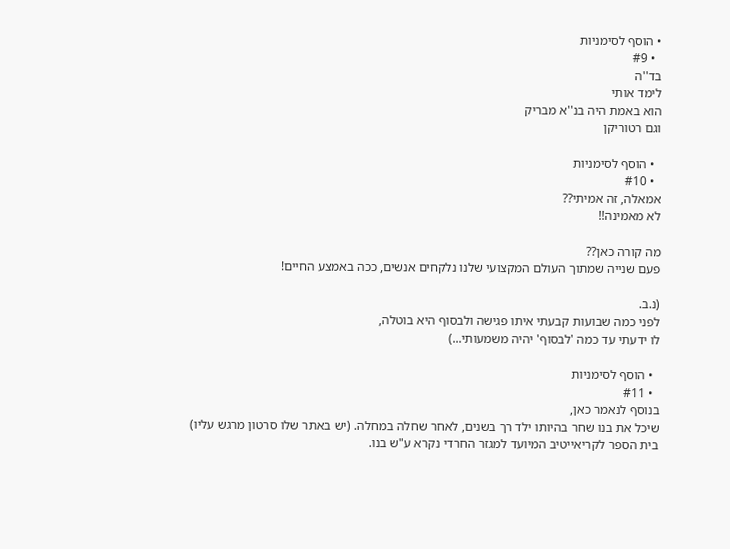• הוסף לסימניות
  • #9
בד''ה
לימד אותי
הוא באמת היה בנ''א מבריק
וגם רטוריקן

  • הוסף לסימניות
  • #10
אמאלה, זה אמיתי??
לא מאמינה!!

מה קורה כאן??
פעם שנייה שמתוך העולם המקצועי שלנו נלקחים אנשים, ככה באמצע החיים!

(נ.ב.
לפני כמה שבועות קבעתי איתו פגישה ולבסוף היא בוטלה,
לו ידעתי עד כמה 'לבסוף' יהיה משמעותי...)

  • הוסף לסימניות
  • #11
בנוסף לנאמר כאן,
שיכל את בנו שחר בהיותו ילד רך בשנים, לאחר שחלה במחלה. (יש באתר שלו סרטון מרגש עליו)
בית הספר לקריאייטיב המיועד למגזר החרדי נקרא ע"ש בנו.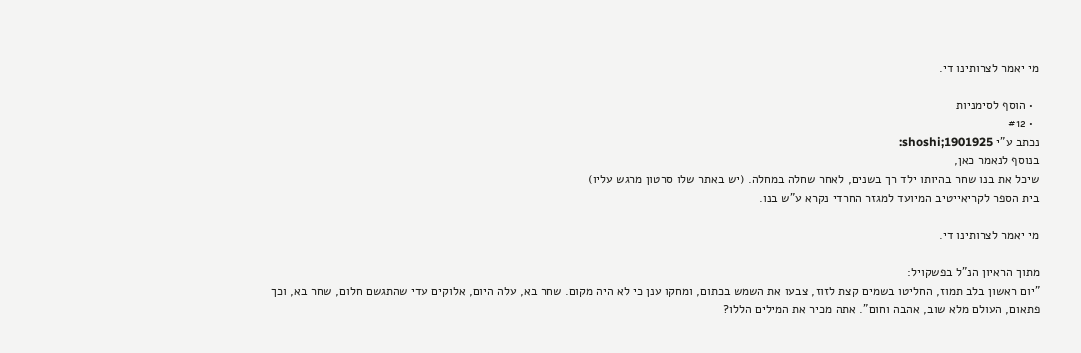מי יאמר לצרותינו די.

  • הוסף לסימניות
  • #12
נכתב ע"י shoshi;1901925:
בנוסף לנאמר כאן,
שיכל את בנו שחר בהיותו ילד רך בשנים, לאחר שחלה במחלה. (יש באתר שלו סרטון מרגש עליו)
בית הספר לקריאייטיב המיועד למגזר החרדי נקרא ע"ש בנו.

מי יאמר לצרותינו די.

מתוך הראיון הנ"ל בפשקויל:
"יום ראשון בלב תמוז, החליטו בשמים קצת לזוז, צבעו את השמש בכתום, ומחקו ענן כי לא היה מקום. שחר בא, עלה היום, אלוקים עדי שהתגשם חלום, שחר בא, וכך פתאום, העולם מלא שוב, אהבה וחום". אתה מכיר את המילים הללו?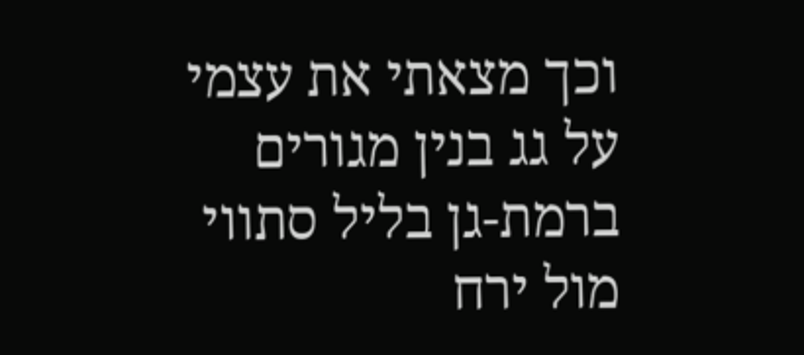וכך מצאתי את עצמי על גג בנין מגורים ברמת-גן בליל סתווי מול ירח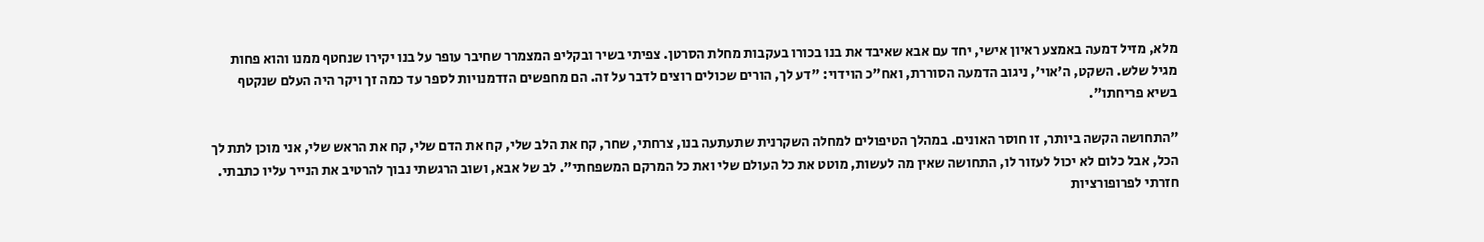מלא, מזיל דמעה באמצע ראיון אישי, יחד עם אבא שאיבד את בנו בכורו בעקבות מחלת הסרטן. צפיתי בשיר ובקליפ המצמרר שחיבר עופר על בנו יקירו שנחטף ממנו והוא פחות מגיל שלש. השקט, ה'אוי', ניגוב הדמעה הסוררת, ואח"כ הוידוי: "דע לך, הורים שכולים רוצים לדבר על זה. הם מחפשים הזדמנויות לספר עד כמה זך ויקר היה העלם שנקטף בשיא פריחתו".

"התחושה הקשה ביותר, זו חוסר האונים. במהלך הטיפולים למחלה השקרנית שתעתעה בנו, צרחתי, שחר, קח את הלב שלי, קח את הדם שלי, קח את הראש שלי, אני מוכן לתת לך הכל, אבל כלום לא יכול לעזור לו, התחושה שאין מה לעשות, מוטט את כל העולם שלי ואת כל המרקם המשפחתי". לב של אבא, ושוב הרגשתי נבוך להרטיב את הנייר עליו כתבתי. חזרתי לפרופורציות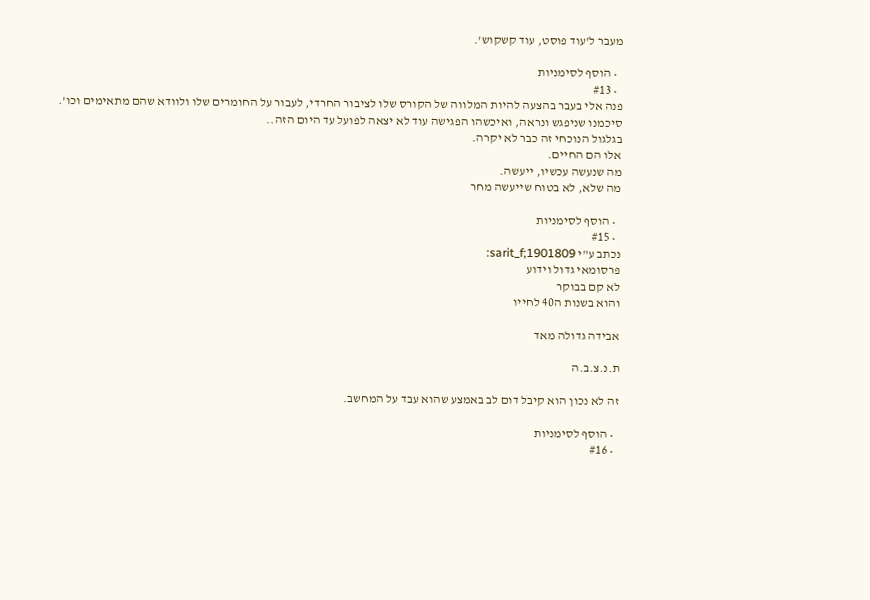מעבר ל'עוד פוסט, עוד קשקוש'.

  • הוסף לסימניות
  • #13
פנה אלי בעבר בהצעה להיות המלווה של הקורס שלו לציבור החרדי, לעבור על החומרים שלו ולוודא שהם מתאימים וכו'.
סיכמנו שניפגש ונראה, ואיכשהו הפגישה עוד לא יצאה לפועל עד היום הזה..
בגלגול הנוכחי זה כבר לא יקרה.
אלו הם החיים.
מה שנעשה עכשיו, ייעשה.
מה שלא, לא בטוח שייעשה מחר

  • הוסף לסימניות
  • #15
נכתב ע"י sarit_f;1901809:
פרסומאי גדול וידוע
לא קם בבוקר
והוא בשנות ה40 לחייו

אבידה גדולה מאד

ת.נ.צ.ב.ה

זה לא נכון הוא קיבל דום לב באמצע שהוא עבד על המחשב.

  • הוסף לסימניות
  • #16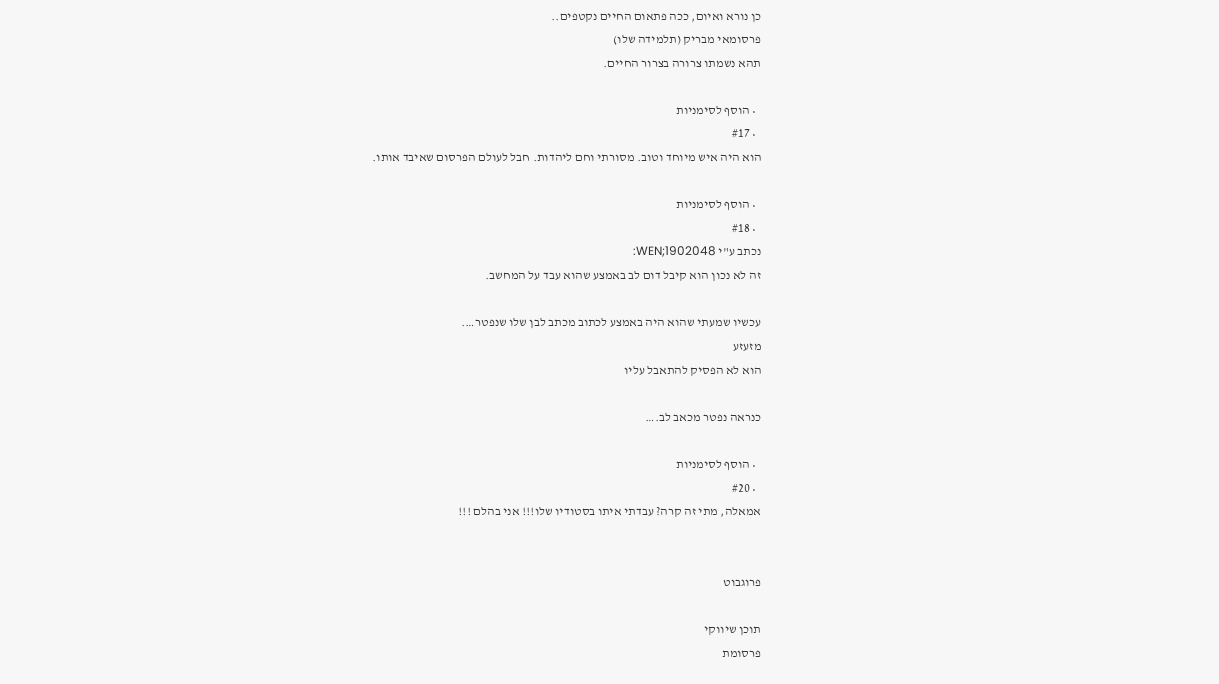כן נורא ואיום, ככה פתאום החיים נקטפים..
פרסומאי מבריק (תלמידה שלו)
תהא נשמתו צרורה בצרור החיים.

  • הוסף לסימניות
  • #17
הוא היה איש מיוחד וטוב. מסורתי וחם ליהדות. חבל לעולם הפרסום שאיבד אותו.

  • הוסף לסימניות
  • #18
נכתב ע"י WEN;1902048:
זה לא נכון הוא קיבל דום לב באמצע שהוא עבד על המחשב.

עכשיו שמעתי שהוא היה באמצע לכתוב מכתב לבן שלו שנפטר….
מזעזע
הוא לא הפסיק להתאבל עליו

כנראה נפטר מכאב לב.…

  • הוסף לסימניות
  • #20
אמאלה, מתי זה קרה? עבדתי איתו בסטודיו שלו!!! אני בהלם !!!


פרוגבוט

תוכן שיווקי
פרסומת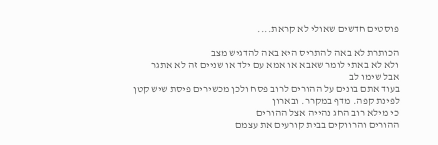פוסטים חדשים שאולי לא קראת....

הכותרת לא באה להתריס היא באה להדגיש מצב
ולא לא באתי לומר שאבא או אמא עם ילד או שניים זה לא אתגר
אבל שימו לב
בעוד אתם בונים על ההורים לרוב פסח ולכן מכשירים פיסת שיש קטן לפינת קפה. מדף במקרר. ובארון
כי מילא רוב החג נהייה אצל ההורים
ההורים והרווקים בבית קורעים את עצמם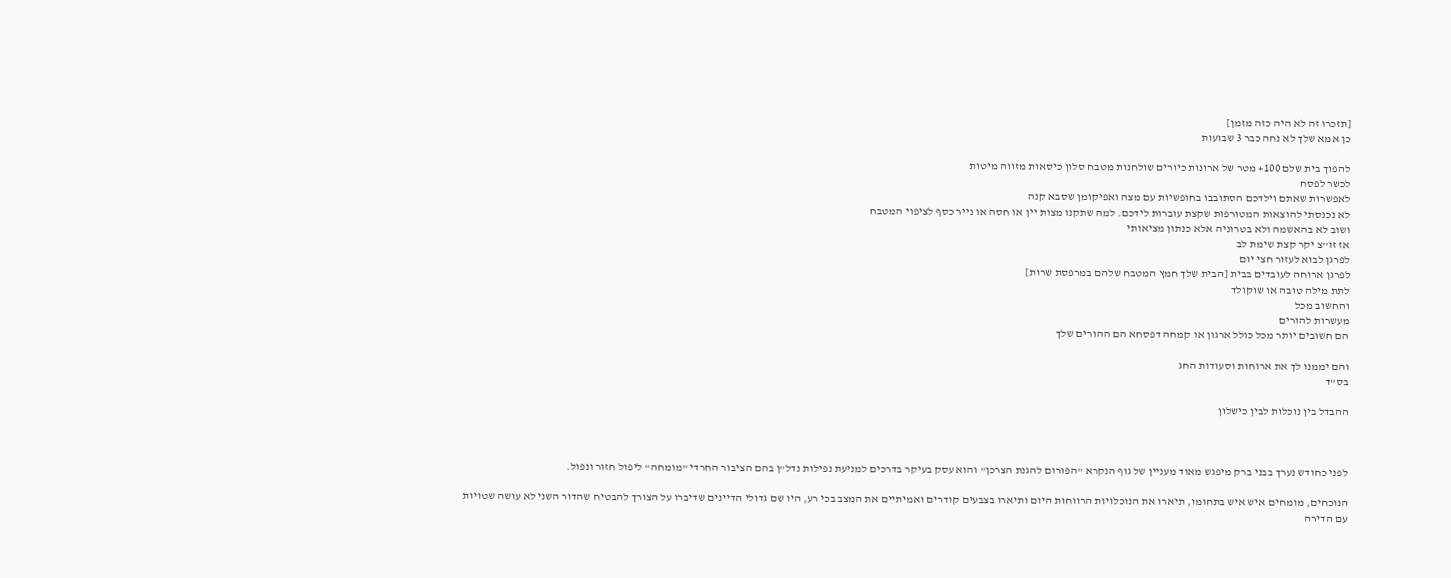[תזכרו זה לא היה כזה מזמן]
כן אמא שלך לא נחה כבר 3 שבועות

להפוך בית שלם 100+ מטר של ארונות כיורים שולחנות מטבח סלון כיסאות מזווה מיטות
לכשר לפסח
לאפשרות שאתם וילדכם הסתובבו בחופשיות עם מצה ואפיקומן שסבא קנה
לא נכנסתי להוצאות המטורפות שקצת עוברות לידכם. למה שתקנו מצות יין או חסה או נייר כסף לציפוי המטבח
ושוב לא בהאשמה ולא בטרוניה אלא כנתון מציאותי
אז זו''צ יקר קצת שימת לב
לפרגן לבוא לעזור חצי יום
לפרגן ארוחה לעובדים בבית [הבית שלך חמץ המטבח שלהם במרפסת שרות]
לתת מילה טובה או שוקולד
והחשוב מכל
מעשרות להורים
הם חשובים יותר מכל כולל ארגון או קמחה דפסחא הם ההורים שלך

והם יממנו לך את ארוחות וסעודות החג
בס"ד

ההבדל בין נוכלות לבין כישלון



לפני כחודש נערך בבני ברק מיפגש מאוד מעניין של גוף הנקרא "הפורום להגנת הצרכן" והוא עסק בעיקר בדרכים למניעת נפילות נדל"ן בהם הציבור החרדי "מומחה" ליפול חזור ונפול.

הנוכחים, מומחים איש איש בתחומו, תיארו את הנוכלויות הרווחות היום ותיארו בצבעים קודרים ואמיתיים את המצב בכי רע, היו שם גדולי הדיינים שדיברו על הצורך להבטיח שהדור השני לא עושה שטויות עם הדירה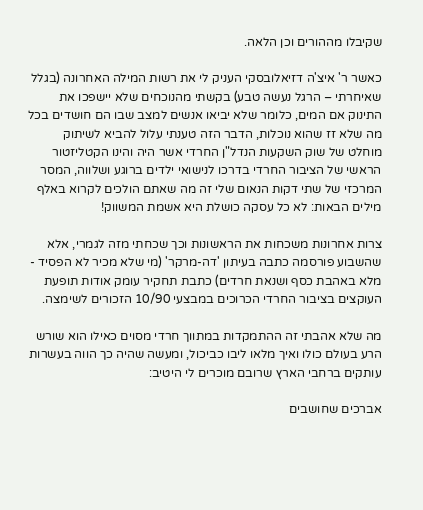שקיבלו מההורים וכן הלאה.

כאשר ר' איצ'ה דזיאלובסקי העניק לי את רשות המילה האחרונה (בגלל שאיחרתי – הרגל נעשה טבע) בקשתי מהנוכחים שלא יישפכו את התינוק אם המים, כלומר שלא יביאו אנשים למצב שבו הם חושדים בכל מה שלא זז שהוא נוכלות, הדבר הזה טענתי עלול להביא לשיתוק מוחלט של שוק השקעות הנדל"ן החרדי אשר היה והינו הקטליזטור הראשי של הציבור החרדי בדרכו לנישואי ילדים ברוגע ושלווה, המסר המרכזי של שתי דקות הנאום שלי זה מה שאתם הולכים לקרוא באלף מילים הבאות: לא כל עסקה כושלת היא אשמת המשווק!

צרות אחרונות משכחות את הראשונות וכך שכחתי מזה לגמרי, אלא שהשבוע פורסמה כתבה בעיתון 'דה-מרקר' (מי שלא מכיר לא הפסיד - מלא באהבת כסף ושנאת חרדים) כתבת תחקיר עומק אודות תופעת העוקצים בציבור החרדי הכרוכים במבצעי 10/90 הזכורים לשימצה.

מה שלא אהבתי זה ההתמקדות במתווך חרדי מסוים כאילו הוא שורש הרע בעולם כולו ואיך מלאו ליבו כביכול, ומעשה שהיה כך הווה בעשרות עותקים ברחבי הארץ שרובם מוכרים לי היטיב:

אברכים שחושבים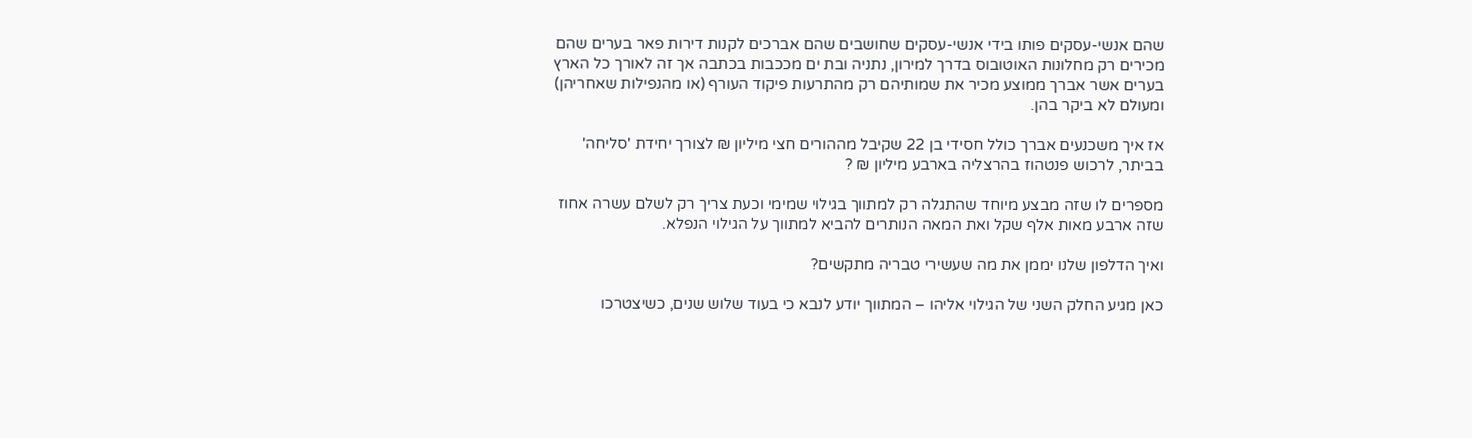שהם אנשי-עסקים פותו בידי אנשי-עסקים שחושבים שהם אברכים לקנות דירות פאר בערים שהם מכירים רק מחלונות האוטובוס בדרך למירון, נתניה ובת ים מככבות בכתבה אך זה לאורך כל הארץ בערים אשר אברך ממוצע מכיר את שמותיהם רק מהתרעות פיקוד העורף (או מהנפילות שאחריהן) ומעולם לא ביקר בהן.

אז איך משכנעים אברך כולל חסידי בן 22 שקיבל מההורים חצי מיליון ₪ לצורך יחידת 'סליחה' בביתר, לרכוש פנטהוז בהרצליה בארבע מיליון ₪ ?

מספרים לו שזה מבצע מיוחד שהתגלה רק למתווך בגילוי שמימי וכעת צריך רק לשלם עשרה אחוז שזה ארבע מאות אלף שקל ואת המאה הנותרים להביא למתווך על הגילוי הנפלא.

ואיך הדלפון שלנו יממן את מה שעשירי טבריה מתקשים?

כאן מגיע החלק השני של הגילוי אליהו – המתווך יודע לנבא כי בעוד שלוש שנים, כשיצטרכו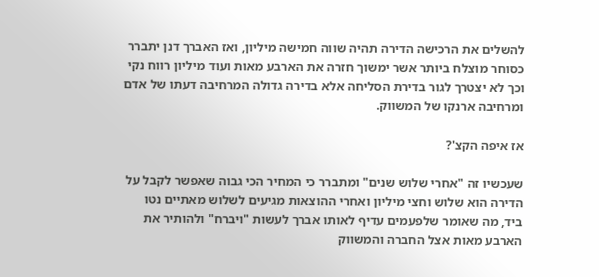להשלים את הרכישה הדירה תהיה שווה חמישה מיליון, ואז האברך דנן יתברר כסוחר מוצלח ביותר אשר ימשוך חזרה את הארבע מאות ועוד מיליון רווח נקי וכך לא יצטרך לגור בדירת הסליחה אלא בדירה גדולה המרחיבה דעתו של אדם ומרחיבה ארנקו של המשווק.

אז איפה הקצ'?

שעכשיו זה "אחרי שלוש שנים" ומתברר כי המחיר הכי גבוה שאפשר לקבל על הדירה הוא שלוש וחצי מיליון ואחרי ההוצאות מגיעים לשלוש מאתיים נטו ביד, מה שאומר שלפעמים עדיף לאותו אברך לעשות "ויברח" ולהותיר את הארבע מאות אצל החברה והמשווק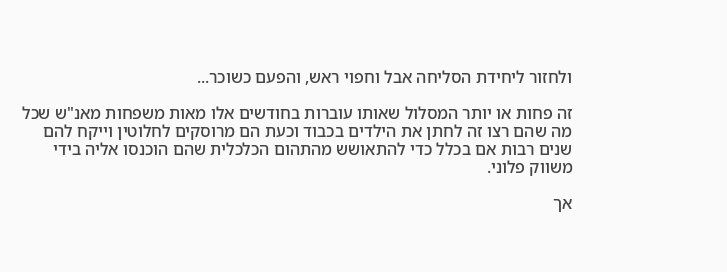ולחזור ליחידת הסליחה אבל וחפוי ראש, והפעם כשוכר...

זה פחות או יותר המסלול שאותו עוברות בחודשים אלו מאות משפחות מאנ"ש שכל מה שהם רצו זה לחתן את הילדים בכבוד וכעת הם מרוסקים לחלוטין וייקח להם שנים רבות אם בכלל כדי להתאושש מהתהום הכלכלית שהם הוכנסו אליה בידי משווק פלוני.

אך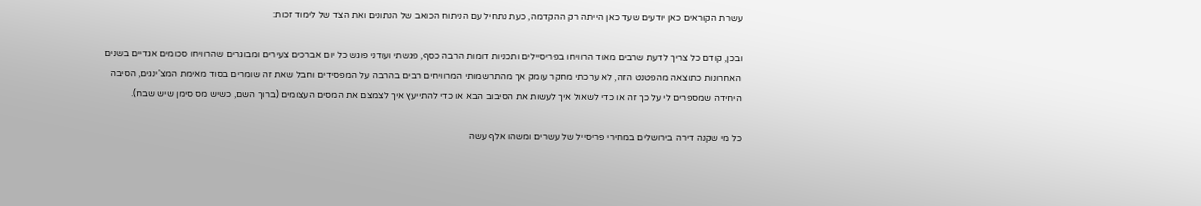עשרת הקוראים כאן יודעים שעד כאן הייתה רק ההקדמה, כעת נתחיל עם הניתוח הכואב של הנתונים ואת הצד של לימוד זכות:

ובכן, קודם כל צריך לדעת שרבים מאוד הרוויחו בפריסיילים ותכניות דומות הרבה כסף, פגשתי ועודני פוגש כל יום אברכים צעירים ומבוגרים שהרוויחו סכומים אגדיים בשנים האחרונות כתוצאה מהפטנט הזה, לא ערכתי מחקר עומק אך מהתרשמותי המרוויחים רבים בהרבה על המפסידים וחבל שאת זה שומרים בסוד מאימת המצ'ינגים, הסיבה היחידה שמספרים לי על כך זה או כדי לשאול איך לעשות את הסיבוב הבא או כדי להתייעץ איך לצמצם את המסים העצומים (ברוך השם, כשיש מס סימן שיש שבח).

כל מי שקנה דירה בירושלים במחירי פריסייל של עשרים ומשהו אלף עשה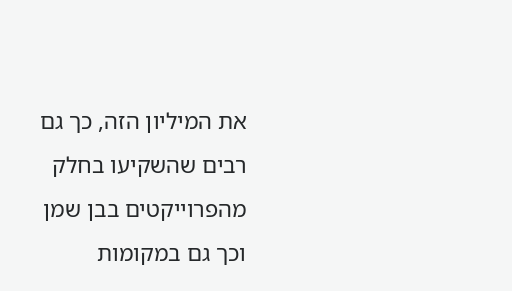את המיליון הזה, כך גם רבים שהשקיעו בחלק מהפרוייקטים בבן שמן וכך גם במקומות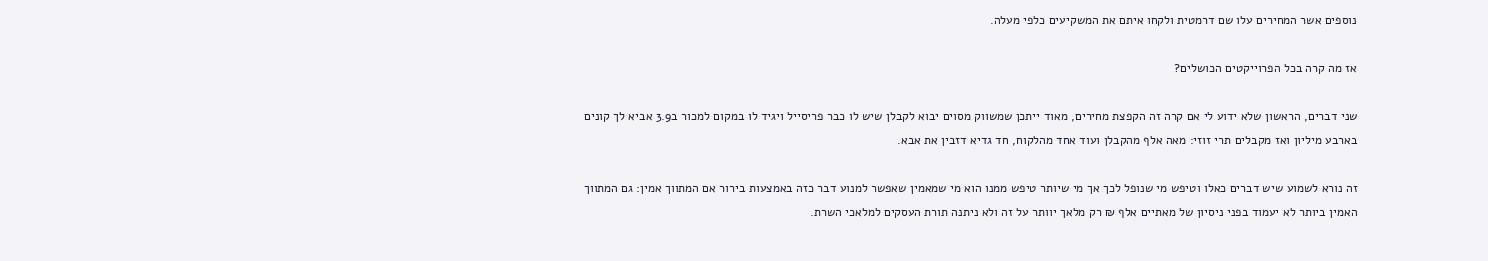נוספים אשר המחירים עלו שם דרמטית ולקחו איתם את המשקיעים כלפי מעלה.

אז מה קרה בכל הפרוייקטים הכושלים?

שני דברים, הראשון שלא ידוע לי אם קרה זה הקפצת מחירים, מאוד ייתכן שמשווק מסוים יבוא לקבלן שיש לו כבר פריסייל ויגיד לו במקום למכור ב3.9 אביא לך קונים בארבע מיליון ואז מקבלים תרי זוזי: מאה אלף מהקבלן ועוד אחד מהלקוח, חד גדיא דזבין את אבא.

זה נורא לשמוע שיש דברים כאלו וטיפש מי שנופל לכך אך מי שיותר טיפש ממנו הוא מי שמאמין שאפשר למנוע דבר כזה באמצעות בירור אם המתווך אמין: גם המתווך האמין ביותר לא יעמוד בפני ניסיון של מאתיים אלף ₪ רק מלאך יוותר על זה ולא ניתנה תורת העסקים למלאכי השרת.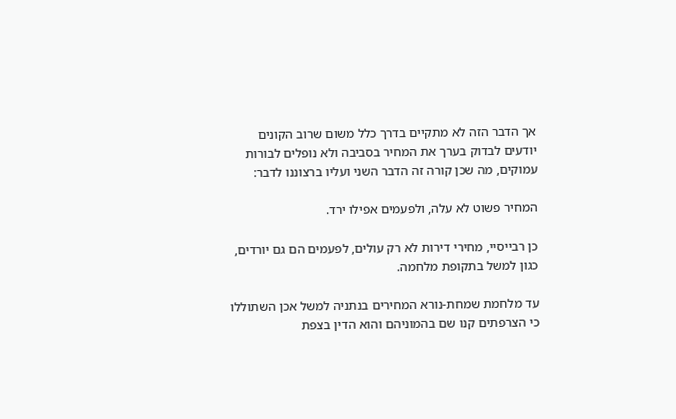אך הדבר הזה לא מתקיים בדרך כלל משום שרוב הקונים יודעים לבדוק בערך את המחיר בסביבה ולא נופלים לבורות עמוקים, מה שכן קורה זה הדבר השני ועליו ברצוננו לדבר:

המחיר פשוט לא עלה, ולפעמים אפילו ירד.

כן רבייסיי, מחירי דירות לא רק עולים, לפעמים הם גם יורדים, כגון למשל בתקופת מלחמה.

עד מלחמת שמחת-נורא המחירים בנתניה למשל אכן השתוללו כי הצרפתים קנו שם בהמוניהם והוא הדין בצפת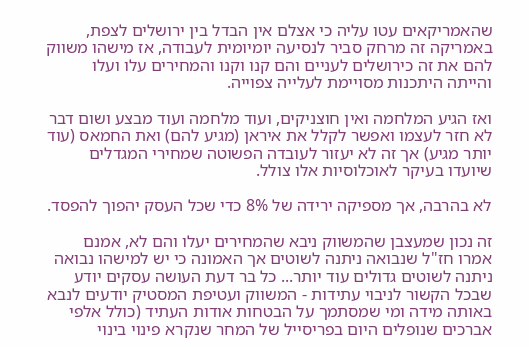שהאמריקאים עטו עליה כי אצלם אין הבדל בין ירושלים לצפת, באמריקה זה מרחק סביר לנסיעה יומיומית לעבודה, אז מישהו משווק להם את זה כירושלים לעניים והם קנו וקנו והמחירים עלו ועלו והייתה היתכנות מסויימת לעלייה צפוייה.

ואז הגיע המלחמה ואין חוצניקים, ועוד מלחמה ועוד מבצע ושום דבר לא חזר לעצמו ואפשר לקלל את איראן (מגיע להם) ואת החמאס (עוד יותר מגיע) אך זה לא יעזור לעובדה הפשוטה שמחירי המגדלים שיועדו בעיקר לאוכלוסיות אלו צולל.

לא בהרבה, אך מספיקה ירידה של 8% כדי שכל העסק יהפוך להפסד.

זה נכון שמעצבן שהמשווק ניבא שהמחירים יעלו והם לא, אמנם אמרו חז"ל שנבואה ניתנה לשוטים אך האמונה כי יש למישהו נבואה ניתנה לשוטים גדולים עוד יותר... כל בר דעת העושה עסקים יודע שבכל הקשור לניבוי עתידות - המשווק ועטיפת המסטיק יודעים לנבא באותה מידה ומי שמסתמך על הבטחות אודות העתיד (כולל אלפי אברכים שנופלים היום בפריסייל של המחר שנקרא פינוי בינוי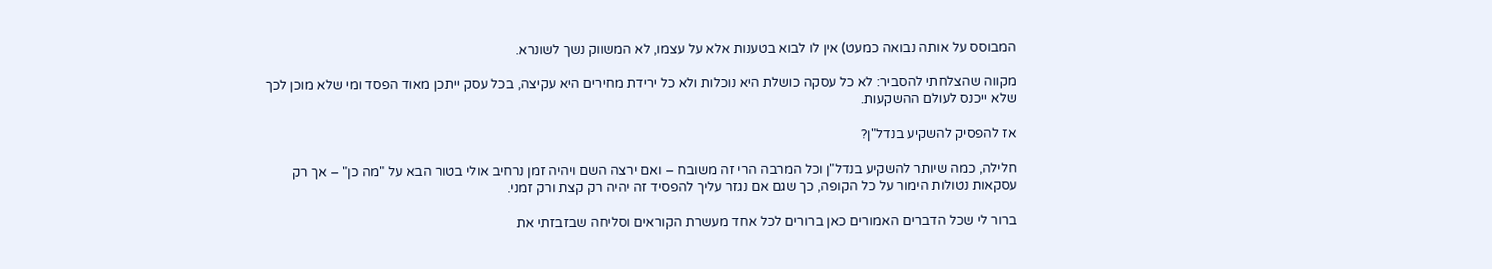המבוסס על אותה נבואה כמעט) אין לו לבוא בטענות אלא על עצמו, לא המשווק נשך לשונרא.

מקווה שהצלחתי להסביר: לא כל עסקה כושלת היא נוכלות ולא כל ירידת מחירים היא עקיצה, בכל עסק ייתכן מאוד הפסד ומי שלא מוכן לכך שלא ייכנס לעולם ההשקעות.

אז להפסיק להשקיע בנדל"ן?

חלילה, כמה שיותר להשקיע בנדל"ן וכל המרבה הרי זה משובח – ואם ירצה השם ויהיה זמן נרחיב אולי בטור הבא על "מה כן" – אך רק עסקאות נטולות הימור על כל הקופה, כך שגם אם נגזר עליך להפסיד זה יהיה רק קצת ורק זמני.

ברור לי שכל הדברים האמורים כאן ברורים לכל אחד מעשרת הקוראים וסליחה שבזבזתי את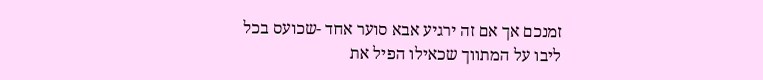זמנכם אך אם זה ירגיע אבא סוער אחד -שכועס בכל ליבו על המתווך שכאילו הפיל את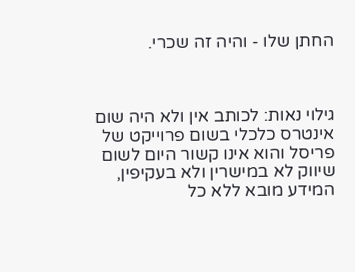החתן שלו - והיה זה שכרי.



גילוי נאות: לכותב אין ולא היה שום אינטרס כלכלי בשום פרוייקט של פריסל והוא אינו קשור היום לשום שיווק לא במישרין ולא בעקיפין, המידע מובא ללא כל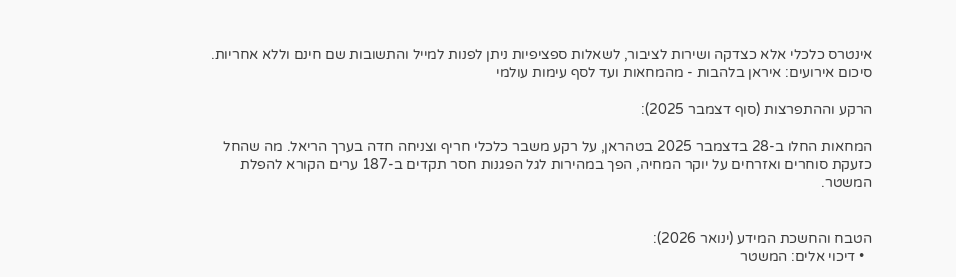אינטרס כלכלי אלא כצדקה ושירות לציבור, לשאלות ספציפיות ניתן לפנות למייל והתשובות שם חינם וללא אחריות.
סיכום אירועים: איראן בלהבות - מהמחאות ועד לסף עימות עולמי

הרקע וההתפרצות (סוף דצמבר 2025):

המחאות החלו ב-28 בדצמבר 2025 בטהראן, על רקע משבר כלכלי חריף וצניחה חדה בערך הריאל. מה שהחל כזעקת סוחרים ואזרחים על יוקר המחיה, הפך במהירות לגל הפגנות חסר תקדים ב-187 ערים הקורא להפלת המשטר.


הטבח והחשכת המידע (ינואר 2026):
  • דיכוי אלים: המשטר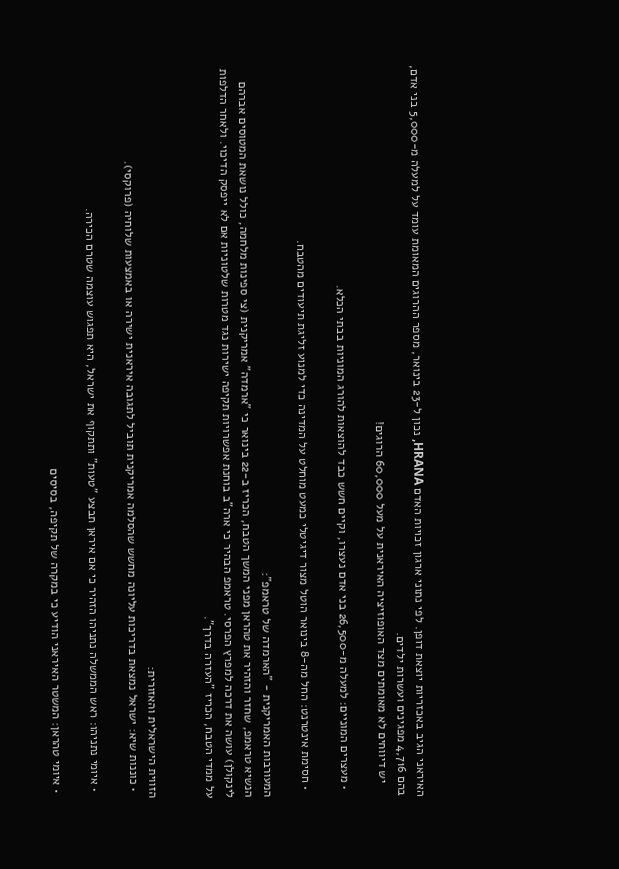האיראני הגיב באכזריות יוצאת דופן. לפי נתוני ארגון זכויות האדם HRANA, נכון ל-23 בינואר, מספר ההרוגים המאומת עומד על למעלה מ-5,000 בני אדם, בהם 4,716 מפגינים ועשרות ילדים.
    יש דיווחים לא מאומתים מצד האופוזיציה האיראנית על מעל 60,000 הרוגים!

  • מעצרים המוניים: למעלה מ-26,500 בני אדם נעצרו, וקיים חשש כבד להוצאות להורג המוניות בבתי הכלא.

  • חסימת אינטרנט: החל מה-8 בינואר הוטל מצור דיגיטלי כמעט מוחלט על המדינה כדי למנוע זליגת תיעודים מהטבח.

המעורבות האמריקנית - "הארמדה של טראמפ":
הנשיא טראמפ, שחזר והזהיר את טהראן מפני המשך הטבח, הכריז ב-22 בינואר כי "ארמדה" אמריקנית (צי ספינות מלחמה, כולל נושאת המטוסים אברהם לינקולן) עושה את דרכה למפרץ הפרסי. טראמפ הבהיר כי ארה"ב בוחנת אפשרויות תקיפה ישירות נגד מטרות שלטוניות אם לא ייפסק הדיכוי. ולאחר הדלפות על ממדי הטבח, הכריז "העזרה בדרך".


הזווית הישראלית והאזורית:
  • כוננות שיא: ישראל נמצאת בדריכות עליונה מחשש שהסלמה אמריקנית תוביל לתגובה איראנית ישירה או באמצעות שלוחיה (פרוקסי).

  • איומי נתניהו: ראש הממשלה נתניהו הזהיר כי אם איראן תבצע "טעות" ותתקוף את ישראל, היא תפגוש עוצמה שטרם הכירה.

  • איומי טהראן: המשטר האיראני הודיע כי במקרה של תקיפה, בסיסים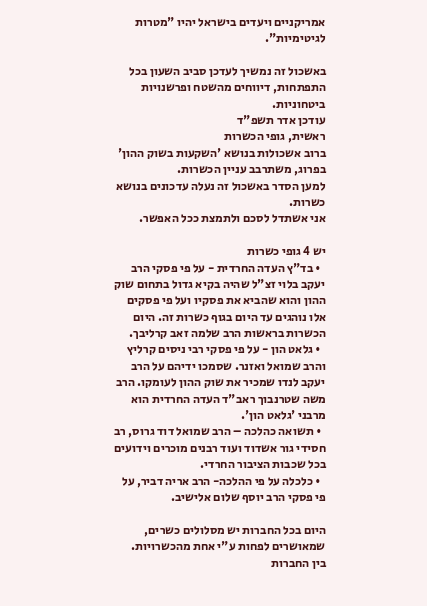אמריקניים ויעדים בישראל יהיו "מטרות לגיטימיות".

באשכול זה נמשיך לעדכן סביב השעון בכל התפתחות, דיווחים מהשטח ופרשנויות ביטחוניות.
עודכן אדר תשפ"ד
ראשית, גופי הכשרות
ברוב אשכולות בנושא 'השקעות בשוק ההון' בפרוג, משתרבב עניין הכשרות.
למען הסדר באשכול זה נעלה עדכונים בנושא כשרות.
אני אשתדל לסכם ולתמצת ככל האפשר.

יש 4 גופי כשרות
  • בד"ץ העדה החרדית - על פי פסקי הרב יעקב בלוי זצ"ל שהיה בקיא גדול בתחום שוק ההון והוא שהביא את פסקיו ועל פי פסקים אלו נוהגים עד היום בגוף כשרות זה. היום הכשרות בראשות הרב שלמה זאב קרליבך.
  • גלאט הון - על פי פסקי רבי ניסים קרליץ והרב שמואל ואזנר. שסמכו ידיהם על הרב יעקב לנדו שמכיר את שוק ההון לעומקו. הרב משה שטרנבוך ראב"ד העדה החרדית הוא מרבני 'גלאט הון'.
  • תשואה כהלכה – הרב שמואל דוד גרוס, רב חסידי גור אשדוד ועוד רבנים מוכרים וידועים בכל שכבות הציבור החרדי.
  • כלכלה על פי ההלכה- הרב אריה דביר, על פי פסקי הרב יוסף שלום אלישיב.

היום בכל החברות יש מסלולים כשרים, שמאושרים לפחות ע"י אחת מהכשרויות.
בין החברות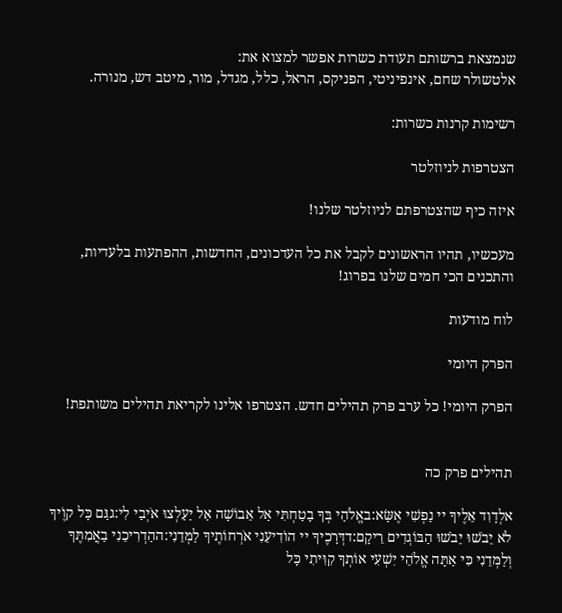שנמצאת ברשותם תעודת כשרות אפשר למצוא את:
אלטשולר שחם, אינפיניטי, הפניקס, הראל, כלל, מגדל, מור, מיטב דש, מנורה.

רשימות קרנות כשרות:

הצטרפות לניוזלטר

איזה כיף שהצטרפתם לניוזלטר שלנו!

מעכשיו, תהיו הראשונים לקבל את כל העדכונים, החדשות, ההפתעות בלעדיות, והתכנים הכי חמים שלנו בפרוג!

לוח מודעות

הפרק היומי

הפרק היומי! כל ערב פרק תהילים חדש. הצטרפו אלינו לקריאת תהילים משותפת!


תהילים פרק כה

אלְדָוִד אֵלֶיךָ יי נַפְשִׁי אֶשָּׂא:באֱלֹהַי בְּךָ בָטַחְתִּי אַל אֵבוֹשָׁה אַל יַעַלְצוּ אֹיְבַי לִי:גגַּם כָּל קוֶֹיךָ לֹא יֵבֹשׁוּ יֵבֹשׁוּ הַבּוֹגְדִים רֵיקָם:דדְּרָכֶיךָ יי הוֹדִיעֵנִי אֹרְחוֹתֶיךָ לַמְּדֵנִי:ההַדְרִיכֵנִי בַאֲמִתֶּךָ וְלַמְּדֵנִי כִּי אַתָּה אֱלֹהֵי יִשְׁעִי אוֹתְךָ קִוִּיתִי כָּל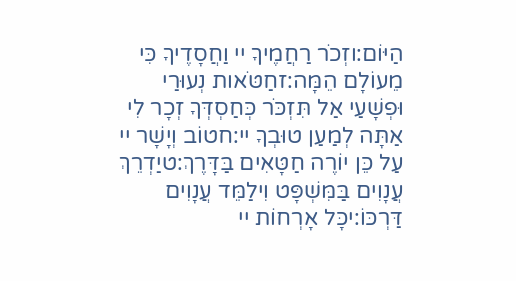הַיּוֹם:וזְכֹר רַחֲמֶיךָ יי וַחֲסָדֶיךָ כִּי מֵעוֹלָם הֵמָּה:זחַטֹּאות נְעוּרַי וּפְשָׁעַי אַל תִּזְכֹּר כְּחַסְדְּךָ זְכָר לִי אַתָּה לְמַעַן טוּבְךָ יי:חטוֹב וְיָשָׁר יי עַל כֵּן יוֹרֶה חַטָּאִים בַּדָּרֶךְ:טיַדְרֵךְ עֲנָוִים בַּמִּשְׁפָּט וִילַמֵּד עֲנָוִים דַּרְכּוֹ:יכָּל אָרְחוֹת יי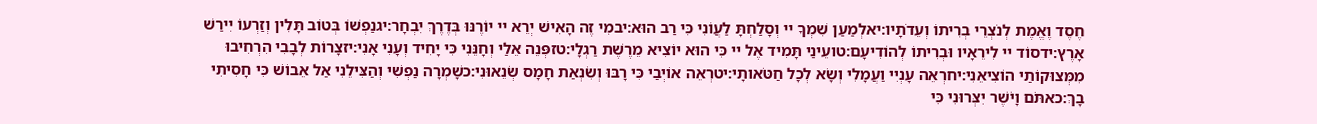חֶסֶד וֶאֱמֶת לְנֹצְרֵי בְרִיתוֹ וְעֵדֹתָיו:יאלְמַעַן שִׁמְךָ יי וְסָלַחְתָּ לַעֲוֹנִי כִּי רַב הוּא:יבמִי זֶה הָאִישׁ יְרֵא יי יוֹרֶנּוּ בְּדֶרֶךְ יִבְחָר:יגנַפְשׁוֹ בְּטוֹב תָּלִין וְזַרְעוֹ יִירַשׁ אָרֶץ:ידסוֹד יי לִירֵאָיו וּבְרִיתוֹ לְהוֹדִיעָם:טועֵינַי תָּמִיד אֶל יי כִּי הוּא יוֹצִיא מֵרֶשֶׁת רַגְלָי:טזפְּנֵה אֵלַי וְחָנֵּנִי כִּי יָחִיד וְעָנִי אָנִי:יזצָרוֹת לְבָבִי הִרְחִיבוּ מִמְּצוּקוֹתַי הוֹצִיאֵנִי:יחרְאֵה עָנְיִי וַעֲמָלִי וְשָׂא לְכָל חַטֹּאותָי:יטרְאֵה אוֹיְבַי כִּי רָבּוּ וְשִׂנְאַת חָמָס שְׂנֵאוּנִי:כשָׁמְרָה נַפְשִׁי וְהַצִּילֵנִי אַל אֵבוֹשׁ כִּי חָסִיתִי בָךְ:כאתֹּם וָיֹשֶׁר יִצְּרוּנִי כִּי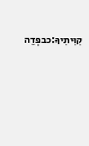קִוִּיתִיךָ:כבפְּדֵה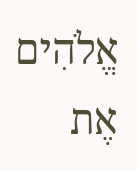אֱלֹהִים אֶת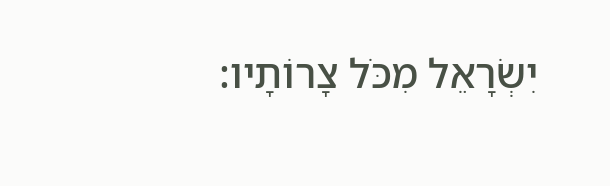יִשְׂרָאֵל מִכֹּל צָרוֹתָיו: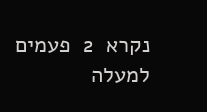נקרא  2  פעמים
למעלה